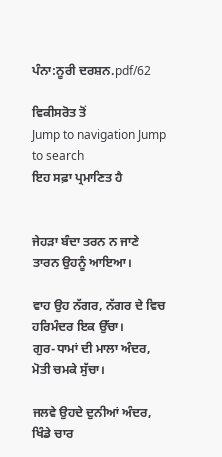ਪੰਨਾ:ਨੂਰੀ ਦਰਸ਼ਨ.pdf/62

ਵਿਕੀਸਰੋਤ ਤੋਂ
Jump to navigation Jump to search
ਇਹ ਸਫ਼ਾ ਪ੍ਰਮਾਣਿਤ ਹੈ


ਜੇਹੜਾ ਬੰਦਾ ਤਰਨ ਨ ਜਾਣੇ
ਤਾਰਨ ਉਹਨੂੰ ਆਇਆ।

ਵਾਹ ਉਹ ਨੱਗਰ, ਨੱਗਰ ਦੇ ਵਿਚ
ਹਰਿਮੰਦਰ ਇਕ ਉੱਚਾ।
ਗੁਰ-ਧਾਮਾਂ ਦੀ ਮਾਲਾ ਅੰਦਰ,
ਮੋਤੀ ਚਮਕੇ ਸੁੱਚਾ।

ਜਲਵੇ ਉਹਦੇ ਦੁਨੀਆਂ ਅੰਦਰ,
ਖਿੰਡੇ ਚਾਰ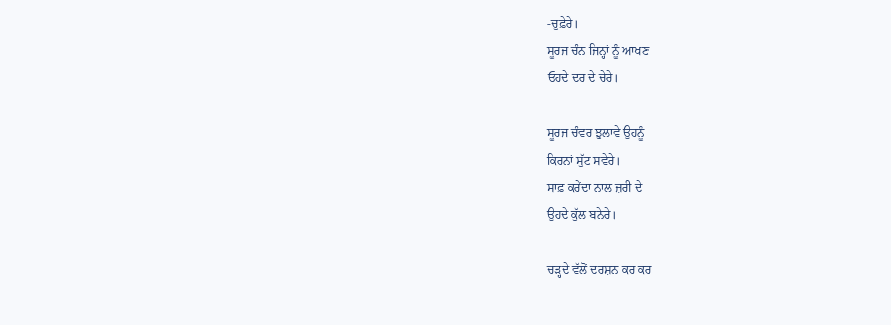-ਚੁਫ਼ੇਰੇ।
ਸੂਰਜ ਚੰਨ ਜਿਨ੍ਹਾਂ ਨੂੰ ਆਖਣ
ਓਹਦੇ ਦਰ ਦੇ ਚੇਰੇ।

ਸੂਰਜ ਚੰਵਰ ਝੁਲਾਵੇ ਉਹਨੂੰ
ਕਿਰਨਾਂ ਸੁੱਟ ਸਵੇਰੇ।
ਸਾਫ਼ ਕਰੇਂਦਾ ਨਾਲ ਜ਼ਰੀ ਦੇ
ਉਹਦੇ ਕੁੱਲ ਬਨੇਰੇ।

ਚੜ੍ਹਦੇ ਵੱਲੋਂ ਦਰਸ਼ਨ ਕਰ ਕਰ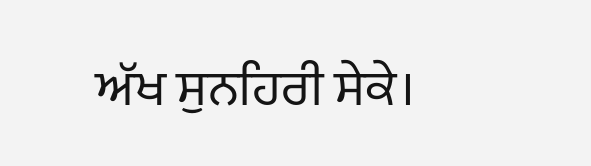ਅੱਖ ਸੁਨਹਿਰੀ ਸੇਕੇ।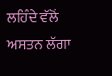ਲਹਿੰਦੇ ਵੱਲੋਂ ਅਸਤਨ ਲੱਗਾ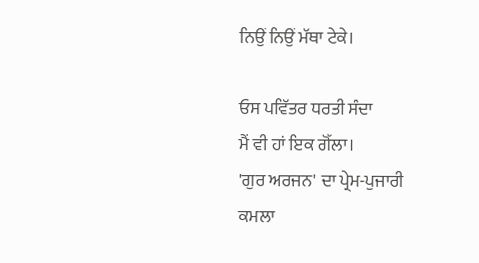ਨਿਉਂ ਨਿਉਂ ਮੱਥਾ ਟੇਕੇ।

ਓਸ ਪਵਿੱਤਰ ਧਰਤੀ ਸੰਦਾ
ਮੈਂ ਵੀ ਹਾਂ ਇਕ ਗੋੱਲਾ।
'ਗੁਰ ਅਰਜਨ' ਦਾ ਪ੍ਰੇਮ-ਪੁਜਾਰੀ
ਕਮਲਾ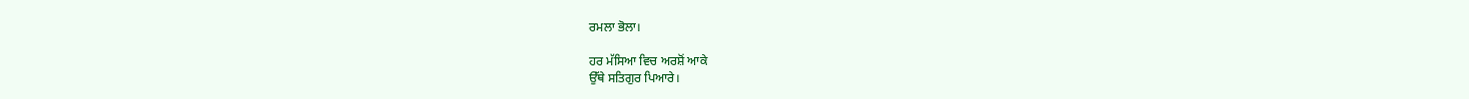ਰਮਲਾ ਭੋਲਾ।

ਹਰ ਮੱਸਿਆ ਵਿਚ ਅਰਸ਼ੋਂ ਆਕੇ
ਉੱਥੇ ਸਤਿਗੁਰ ਪਿਆਰੇ।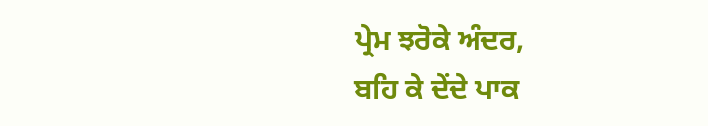ਪ੍ਰੇਮ ਝਰੋਕੇ ਅੰਦਰ,
ਬਹਿ ਕੇ ਦੇਂਦੇ ਪਾਕ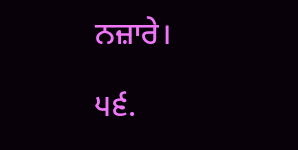ਨਜ਼ਾਰੇ।

੫੬.